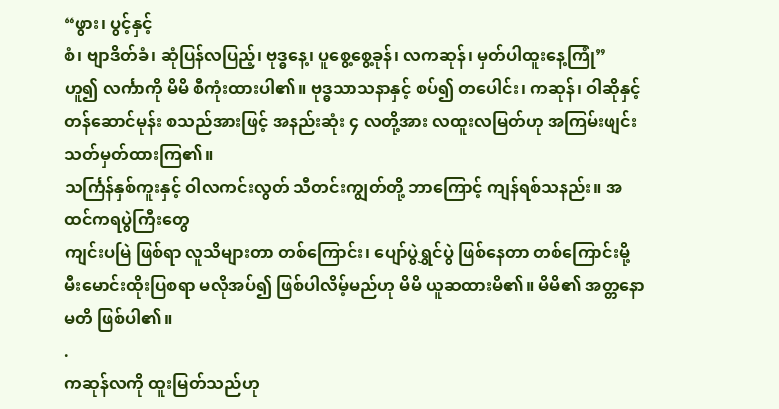“ဖွား၊ ပွင့်နှင့်
စံ၊ ဗျာဒိတ်ခံ၊ ဆုံပြန်လပြည့်၊ ဗုဒ္ဓနေ့၊ ပူစွေ့စွေ့ခုန်၊ လကဆုန်၊ မှတ်ပါထူးနေ့ကြုံ”
ဟူ၍ လင်္ကာကို မိမိ စီကုံးထားပါ၏။ ဗုဒ္ဓသာသနာနှင့် စပ်၍ တပေါင်း၊ ကဆုန်၊ ဝါဆိုနှင့်
တန်ဆောင်မုန်း စသည်အားဖြင့် အနည်းဆုံး ၄ လတို့အား လထူးလမြတ်ဟု အကြမ်းဖျင်း သတ်မှတ်ထားကြ၏။
သင်္ကြန်နှစ်ကူးနှင့် ဝါလကင်းလွတ် သီတင်းကျွတ်တို့ ဘာကြောင့် ကျန်ရစ်သနည်း။ အထင်ကရပွဲကြီးတွေ
ကျင်းပမြဲ ဖြစ်ရာ လူသိများတာ တစ်ကြောင်း၊ ပျော်ပွဲရွှင်ပွဲ ဖြစ်နေတာ တစ်ကြောင်းမို့
မီးမောင်းထိုးပြစရာ မလိုအပ်၍ ဖြစ်ပါလိမ့်မည်ဟု မိမိ ယူဆထားမိ၏။ မိမိ၏ အတ္တနော မတိ ဖြစ်ပါ၏။
.
ကဆုန်လကို ထူးမြတ်သည်ဟု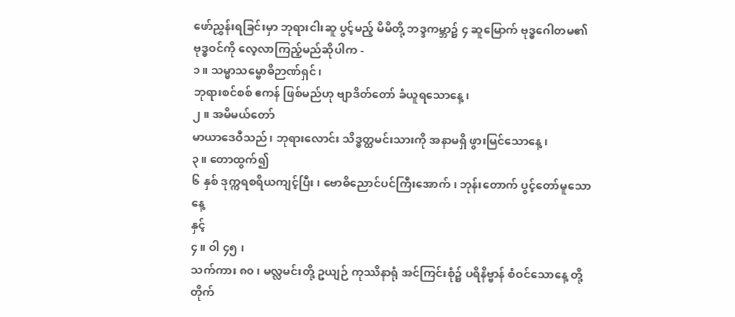ဖော်ညွှန်းရခြင်းမှာ ဘုရားငါးဆူ ပွင့်မည့် မိမိတို့ ဘဒ္ဒကမ္ဘာ၌ ၄ ဆူမြောက် ဗုဒ္ဓဂေါတမ၏
ဗုဒ္ဓဝင်ကို လေ့လာကြည့်မည်ဆိုပါက -
၁။ သမ္မာသမ္ဗောဓိဉာဏ်ရှင်၊
ဘုရားစင်စစ် ဧကန် ဖြစ်မည်ဟု ဗျာဒိတ်တော် ခံယူရသောနေ့၊
၂။ အမိမယ်တော်
မာယာဒေဝီသည်၊ ဘုရားလောင်း သိဒ္ဓတ္ထမင်းသားကို အနာမရှိ ဖွားမြင်သောနေ့၊
၃။ တောထွက်၍
၆ နှစ် ဒုက္ကရစရိယကျင့်ပြီး၊ ဗောဓိညောင်ပင်ကြီးအောက်၊ ဘုန်းတောက် ပွင့်တော်မူသောနေ့
နှင့်
၄။ ဝါ ၄၅ ၊
သက်ကား ၈၀၊ မလ္လမင်းတို့ ဥယျဉ် ကုဿိနာရုံ အင်ကြင်းစုံ၌ ပရိနိဗ္ဗာန် စံဝင်သောနေ့ တို့
တိုက်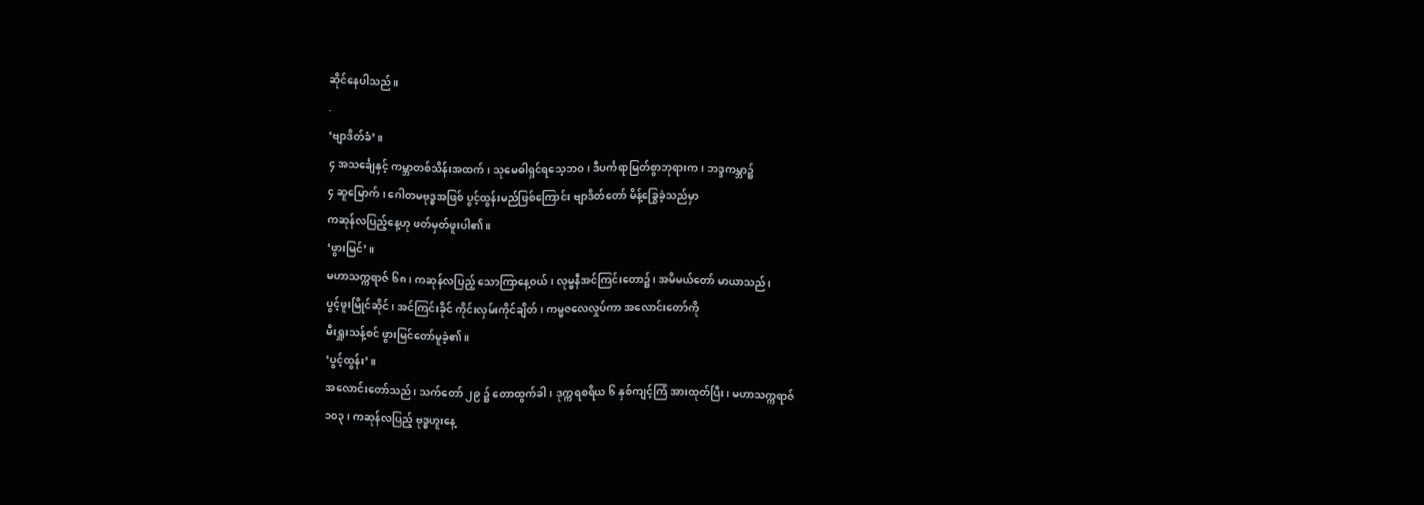ဆိုင်နေပါသည်။
.
‘ဗျာဒိတ်ခံ’။
၄ အသင်္ချေနှင့် ကမ္ဘာတစ်သိန်းအထက်၊ သုမေဓါရှင်ရသေ့ဘဝ၊ ဒီပင်္ကရာမြတ်စွာဘုရားက၊ ဘဒ္ဒကမ္ဘာ၌
၄ ဆူမြောက်၊ ဂေါတမဗုဒ္ဓအဖြစ် ပွင့်ထွန်းမည်ဖြစ်ကြောင်း ဗျာဒိတ်တော် မိန့်ခြွေခဲ့သည်မှာ
ကဆုန်လပြည့်နေ့ဟု ဖတ်မှတ်ဖူးပါ၏။
‘ဖွားမြင်’။
မဟာသက္ကရာဇ် ၆၈ ၊ ကဆုန်လပြည့် သောကြာနေ့ဝယ်၊ လုမ္ဗနီအင်ကြင်းတော၌၊ အမိမယ်တော် မာယာသည်၊
ပွင့်ဖူးမြိုင်ဆိုင်၊ အင်ကြင်းခိုင် ကိုင်းလှမ်းကိုင်ချိတ်၊ ကမ္မဇလေလှုပ်ကာ အလောင်းတော်ကို
မီးရှူးသန့်စင် ဖွားမြင်တော်မူခဲ့၏။
‘ပွင့်ထွန်း’။
အလောင်းတော်သည်၊ သက်တော် ၂၉ ၌ တောထွက်ခါ၊ ဒုက္ကရစရိယ ၆ နှစ်ကျင့်ကြံ အားထုတ်ပြီး၊ မဟာသက္ကရာဇ်
၁၀၃၊ ကဆုန်လပြည့် ဗုဒ္ဓဟူးနေ့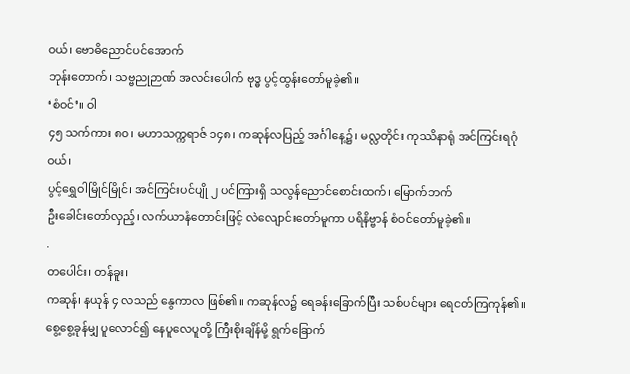ဝယ်၊ ဗောဓိညောင်ပင်အောက်
ဘုန်းတောက်၊ သဗ္ဗညုဉာဏ် အလင်းပေါက် ဗုဒ္ဓ ပွင့်ထွန်းတော်မူခဲ့၏။
‘စံဝင်’။ ဝါ
၄၅ သက်ကား ၈၀၊ မဟာသက္ကရာဇ် ၁၄၈၊ ကဆုန်လပြည့် အင်္ဂါနေ့၌၊ မလ္လတိုင်း ကုဿိနာရုံ အင်ကြင်းရဂုံဝယ်၊
ပွင့်ရွှေဝါမြိုင်မြိုင်၊ အင်ကြင်းပင်ပျို ၂ ပင်ကြားရှိ သလွန်ညောင်စောင်းထက်၊ မြောက်ဘက်
ဦးခေါင်းတော်လှည့်၊ လက်ယာနံတောင်းဖြင့် လဲလျောင်းတော်မူကာ ပရိနိဗ္ဗာန် စံဝင်တော်မူခဲ့၏။
.
တပေါင်း၊ တန်ခူး၊
ကဆုန်၊ နယုန် ၄ လသည် နွေကာလ ဖြစ်၏။ ကဆုန်လ၌ ရေခန်းခြောက်ပြီး သစ်ပင်များ ရေငတ်ကြကုန်၏။
စွေ့စွေ့ခုန်မျှ ပူလောင်၍ နေပူလေပူတို့ ကြီးစိုးချိန်မို့ ရွက်ခြောက်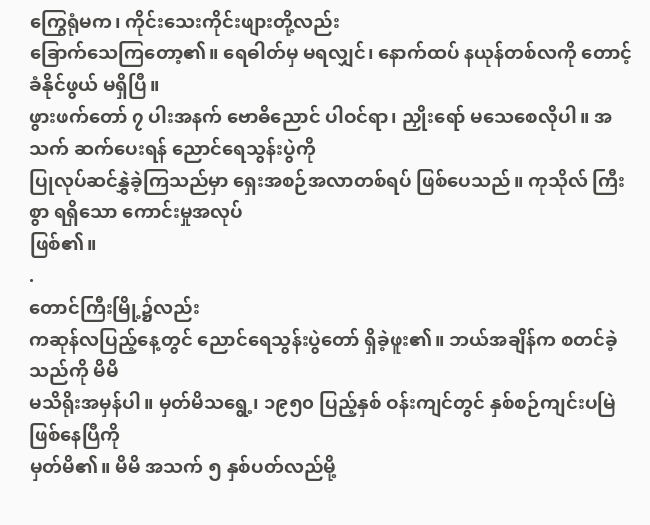ကြွေရုံမက၊ ကိုင်းသေးကိုင်းဖျားတို့လည်း
ခြောက်သေကြတော့၏။ ရေဓါတ်မှ မရလျှင်၊ နောက်ထပ် နယုန်တစ်လကို တောင့်ခံနိုင်ဖွယ် မရှိပြီ။
ဖွားဖက်တော် ၇ ပါးအနက် ဗောဓိညောင် ပါဝင်ရာ၊ ညှိုးရော် မသေစေလိုပါ။ အသက် ဆက်ပေးရန် ညောင်ရေသွန်းပွဲကို
ပြုလုပ်ဆင်နွှဲခဲ့ကြသည်မှာ ရှေးအစဉ်အလာတစ်ရပ် ဖြစ်ပေသည်။ ကုသိုလ် ကြီးစွာ ရရှိသော ကောင်းမှုအလုပ်
ဖြစ်၏။
.
တောင်ကြီးမြို့၌လည်း
ကဆုန်လပြည့်နေ့တွင် ညောင်ရေသွန်းပွဲတော် ရှိခဲ့ဖူး၏။ ဘယ်အချိန်က စတင်ခဲ့သည်ကို မိမိ
မသိရိုးအမှန်ပါ။ မှတ်မိသရွေ့၊ ၁၉၅၀ ပြည့်နှစ် ဝန်းကျင်တွင် နှစ်စဉ်ကျင်းပမြဲ ဖြစ်နေပြီကို
မှတ်မိ၏။ မိမိ အသက် ၅ နှစ်ပတ်လည်မို့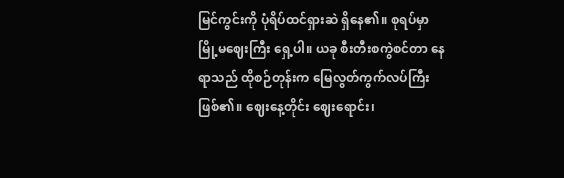မြင်ကွင်းကို ပုံရိပ်ထင်ရှားဆဲ ရှိနေ၏။ စုရပ်မှာ
မြို့မဈေးကြီး ရှေ့ပါ။ ယခု စီးတီးစကွဲစင်တာ နေရာသည် ထိုစဉ်တုန်းက မြေလွတ်ကွက်လပ်ကြီး
ဖြစ်၏။ ဈေးနေ့တိုင်း ဈေးရောင်း၊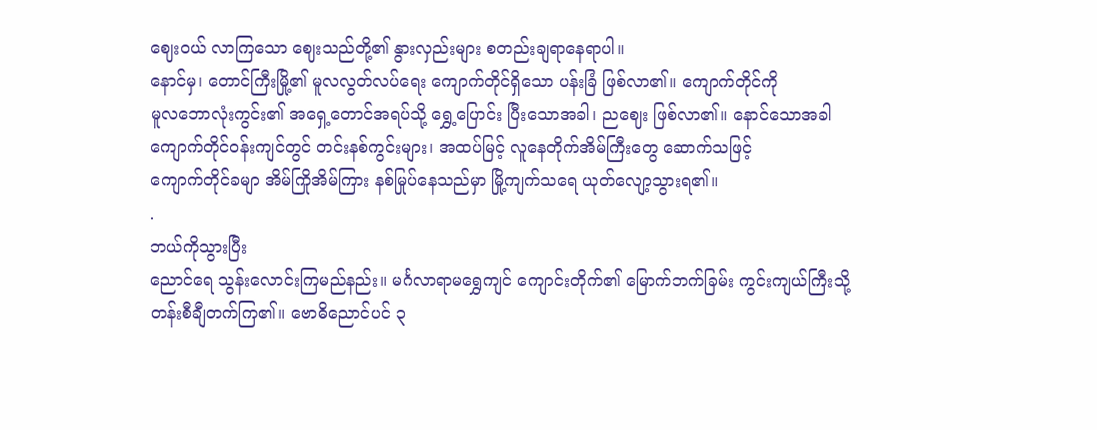ဈေးဝယ် လာကြသော ဈေးသည်တို့၏ နွားလှည်းများ စတည်းချရာနေရာပါ။
နောင်မှ၊ တောင်ကြီးမြို့၏ မူလလွတ်လပ်ရေး ကျောက်တိုင်ရှိသော ပန်းခြံ ဖြစ်လာ၏။ ကျောက်တိုင်ကို
မူလဘောလုံးကွင်း၏ အရှေ့တောင်အရပ်သို့ ရွှေ့ပြောင်း ပြီးသောအခါ၊ ညဈေး ဖြစ်လာ၏။ နောင်သောအခါ
ကျောက်တိုင်ဝန်းကျင်တွင် တင်းနစ်ကွင်းများ၊ အထပ်မြင့် လူနေတိုက်အိမ်ကြီးတွေ ဆောက်သဖြင့်
ကျောက်တိုင်ခမျာ အိမ်ကြိုအိမ်ကြား နစ်မြုပ်နေသည်မှာ မြို့ကျက်သရေ ယုတ်လျော့သွားရ၏။
.
ဘယ်ကိုသွားပြီး
ညောင်ရေ သွန်းလောင်းကြမည်နည်း။ မင်္ဂလာရာမရွှေကျင် ကျောင်းတိုက်၏ မြောက်ဘက်ခြမ်း ကွင်းကျယ်ကြီးသို့
တန်းစီချီတက်ကြ၏။ ဗောဓိညောင်ပင် ၃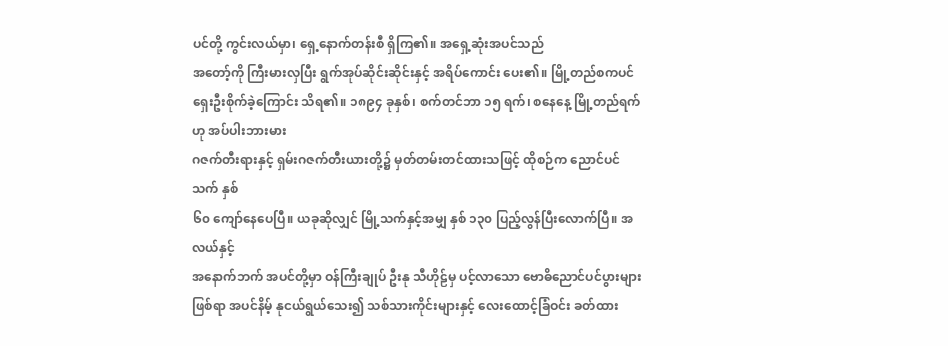ပင်တို့ ကွင်းလယ်မှာ၊ ရှေ့နောက်တန်းစီ ရှိကြ၏။ အရှေ့ဆုံးအပင်သည်
အတော့်ကို ကြီးမားလှပြီး ရွက်အုပ်ဆိုင်းဆိုင်းနှင့် အရိပ်ကောင်း ပေး၏။ မြို့တည်စကပင်
ရှေးဦးစိုက်ခဲ့ကြောင်း သိရ၏။ ၁၈၉၄ ခုနှစ်၊ စက်တင်ဘာ ၁၅ ရက်၊ စနေနေ့ မြို့တည်ရက်ဟု အပ်ပါးဘားမား
ဂဇက်တီးရားနှင့် ရှမ်းဂဇက်တီးယားတို့၌ မှတ်တမ်းတင်ထားသဖြင့် ထိုစဉ်က ညောင်ပင်သက် နှစ်
၆၀ ကျော်နေပေပြီ။ ယခုဆိုလျှင် မြို့သက်နှင့်အမျှ နှစ် ၁၃၀ ပြည့်လွန်ပြီးလောက်ပြီ။ အလယ်နှင့်
အနောက်ဘက် အပင်တို့မှာ ဝန်ကြီးချုပ် ဦးနု သီဟိုဠ်မှ ပင့်လာသော ဗောဓိညောင်ပင်ပွားများ
ဖြစ်ရာ အပင်နိမ့် နုငယ်ရွယ်သေး၍ သစ်သားကိုင်းများနှင့် လေးထောင့်ခြံဝင်း ခတ်ထား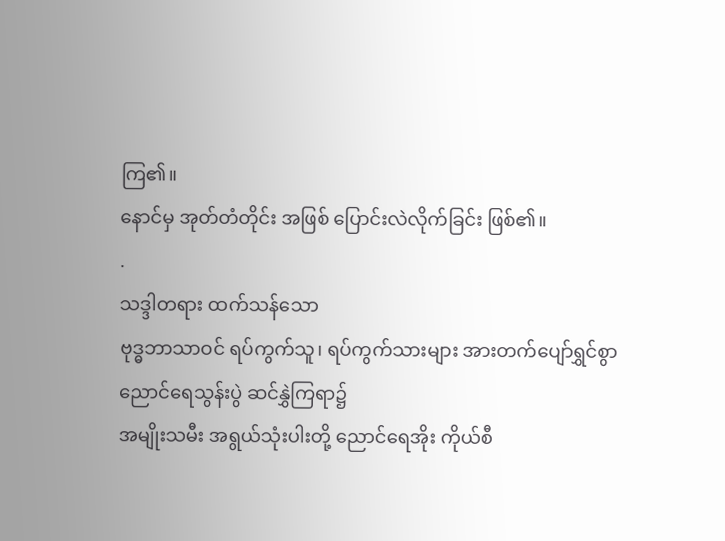ကြ၏။
နောင်မှ အုတ်တံတိုင်း အဖြစ် ပြောင်းလဲလိုက်ခြင်း ဖြစ်၏။
.
သဒ္ဒါတရား ထက်သန်သော
ဗုဒ္ဓဘာသာဝင် ရပ်ကွက်သူ၊ ရပ်ကွက်သားများ အားတက်ပျော်ရွှင်စွာ ညောင်ရေသွန်းပွဲ ဆင်နွှဲကြရာ၌
အမျိုးသမီး အရွယ်သုံးပါးတို့ ညောင်ရေအိုး ကိုယ်စီ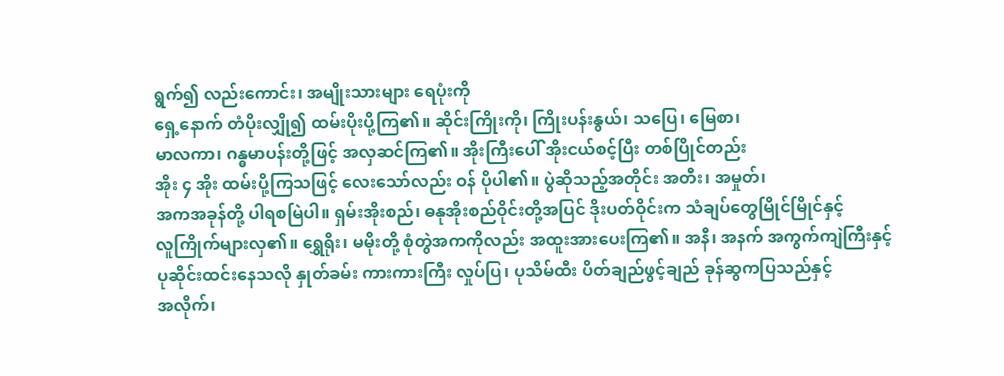ရွက်၍ လည်းကောင်း၊ အမျိုးသားများ ရေပုံးကို
ရှေ့နောက် တံပိုးလျှို၍ ထမ်းပိုးပို့ကြ၏။ ဆိုင်းကြိုးကို၊ ကြိုးပန်းနွယ်၊ သပြေ၊ မြေစာ၊
မာလကာ၊ ဂန္ဓမာပန်းတို့ဖြင့် အလှဆင်ကြ၏။ အိုးကြီးပေါ် အိုးငယ်စင့်ပြီး တစ်ပြိုင်တည်း
အိုး ၄ အိုး ထမ်းပို့ကြသဖြင့် လေးသော်လည်း ဝန် ပိုပါ၏။ ပွဲဆိုသည့်အတိုင်း အတီး၊ အမှုတ်၊
အကအခုန်တို့ ပါရစမြဲပါ။ ရှမ်းအိုးစည်၊ ဓနုအိုးစည်ဝိုင်းတို့အပြင် ဒိုးပတ်ဝိုင်းက သံချပ်တွေမြိုင်မြိုင်နှင့်
လူကြိုက်များလှ၏။ ရွှေရိုး၊ မမိုးတို့ စုံတွဲအကကိုလည်း အထူးအားပေးကြ၏။ အနီ၊ အနက် အကွက်ကျဲကြီးနှင့်
ပုဆိုင်းထင်းနေသလို နှုတ်ခမ်း ကားကားကြီး လှုပ်ပြ၊ ပုသိမ်ထီး ပိတ်ချည်ဖွင့်ချည် ခုန်ဆွကပြသည်နှင့်
အလိုက်၊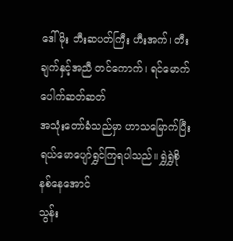ဒေါ်မိုး ဘီးဆပတ်ကြီး ဟီးအက်၊ တီးချက်နှင့်အညီ တင်ကောက်၊ ရင်မောက် ပေါက်ဆတ်ဆတ်
အသုံးတော်ခံသည်မှာ ဟာသမြောက်ပြီး ရယ်မောပျော်ရွှင်ကြရပါသည်။ ရွှဲရွှဲစို နစ်နေအောင်
သွန်း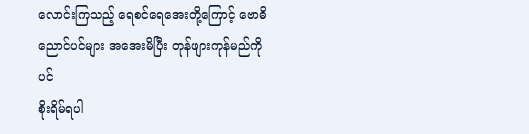လောင်းကြသည့် ရေစင်ရေအေးတို့ကြောင့် ဗောဓိညောင်ပင်များ အအေးမိပြီး တုန်ဖျားကုန်မည်ကိုပင်
စိုးရိမ်ရပါ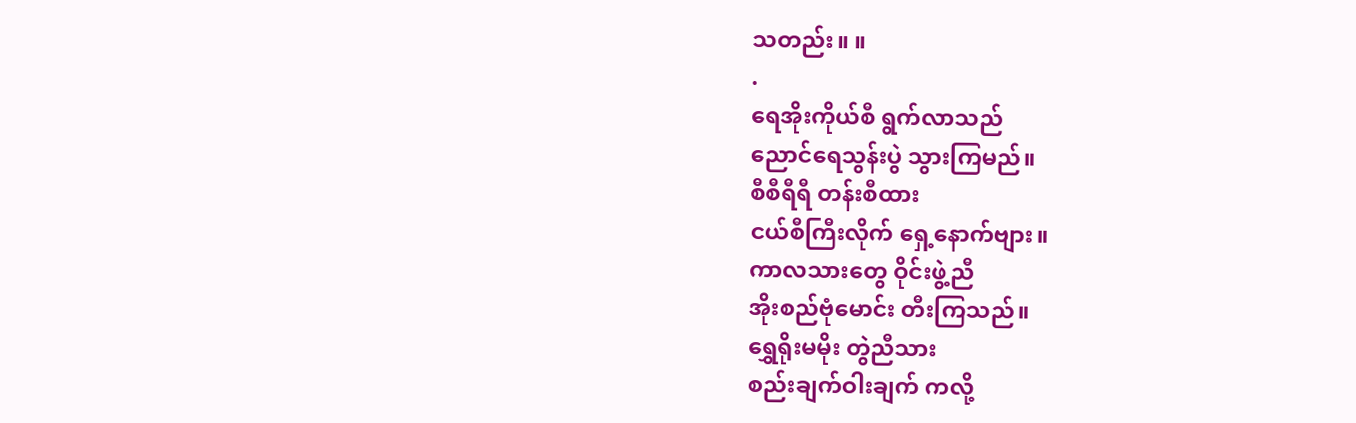သတည်း။ ။
.
ရေအိုးကိုယ်စီ ရွက်လာသည်
ညောင်ရေသွန်းပွဲ သွားကြမည်။
စီစီရီရီ တန်းစီထား
ငယ်စီကြီးလိုက် ရှေ့နောက်ဗျား။
ကာလသားတွေ ဝိုင်းဖွဲ့ညီ
အိုးစည်ဗုံမောင်း တီးကြသည်။
ရွှေရိုးမမိုး တွဲညီသား
စည်းချက်ဝါးချက် ကလို့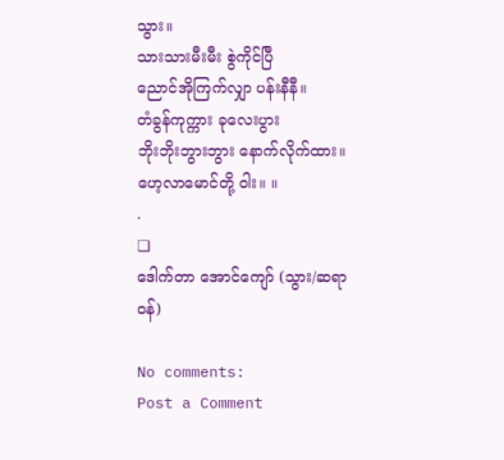သွား။
သားသားမီးမီး စွဲကိုင်ပြီ
ညောင်အိုကြက်လျှာ ပန်းနီနီ။
တံခွန်ကုက္ကား ခုလေးပွား
ဘိုးဘိုးဘွားဘွား နောက်လိုက်ထား။
ဟေ့လာမောင်တို့ ဝါး။ ။
.
❏
ဒေါက်တာ အောင်ကျော် (သွား/ဆရာဝန်)

No comments:
Post a Comment